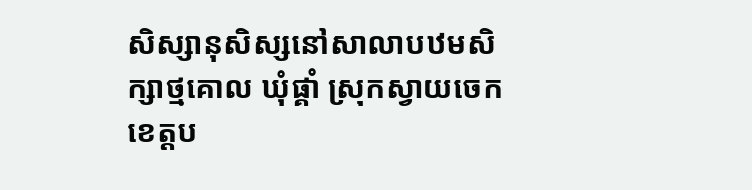សិស្សានុសិស្សនៅសាលាបឋមសិក្សាថ្មគោល ឃុំផ្គាំ ស្រុកស្វាយចេក ខេត្តប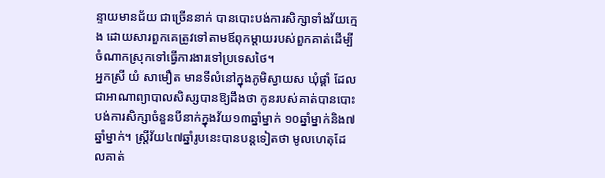ន្ទាយមានជ័យ ជាច្រើននាក់ បានបោះបង់ការសិក្សាទាំងវ័យក្មេង ដោយសារពួកគេត្រូវទៅតាមឪពុកម្តាយរបស់ពួកគាត់ដើម្បីចំណាកស្រុកទៅធ្វើការងារទៅប្រទេសថៃ។
អ្នកស្រី យំ សាមឿត មានទីលំនៅក្នុងភូមិស្វាយស ឃុំផ្គាំ ដែលជាអាណាព្យាបាលសិស្សបានឱ្យដឹងថា កូនរបស់គាត់បានបោះបង់ការសិក្សាចំនួនបីនាក់ក្នុងវ័យ១៣ឆ្នាំម្នាក់ ១០ឆ្នាំម្នាក់និង៧ឆ្នាំម្នាក់។ ស្រ្តីវ័យ៤៧ឆ្នាំរូបនេះបានបន្តទៀតថា មូលហេតុដែលគាត់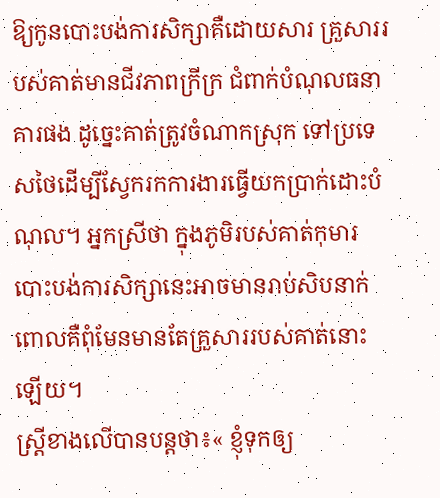ឱ្យកូនបោះបង់ការសិក្សាគឺដោយសារ គ្រួសាររបស់គាត់មានជីវភាពក្រីក្រ ជំពាក់បំណុលធនាគារផង ដូច្នេះគាត់ត្រូវចំណាកស្រុក ទៅប្រទេសថៃដើម្បីស្វែករកការងារធ្វើយកប្រាក់ដោះបំណុល។ អ្នកស្រីថា ក្នុងភូមិរបស់គាត់កុមារបោះបង់ការសិក្សានេះអាចមានរាប់សិបនាក់ ពោលគឺពុំមែនមានតែគ្រួសាររបស់គាត់នោះឡើយ។
ស្ត្រីខាងលើបានបន្តថា៖« ខ្ញុំទុកឲ្យ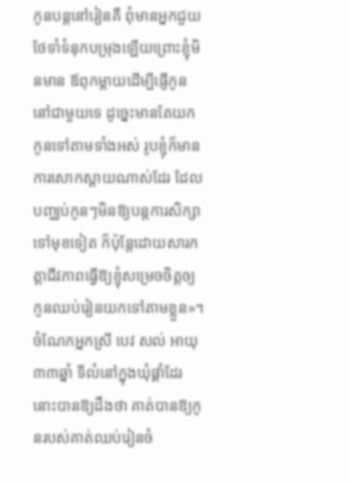កូនបន្តនៅរៀនគឺ ពុំមានអ្នកជួយថែទាំទំនុកបម្រុងឡើយព្រោះខ្ញុំមិនមាន ឪពុកម្ដាយដើម្បីផ្ញើកូននៅជាមួយទេ ដូច្នេះមានតែយកកូនទៅតាមទាំងអស់ រូបខ្ញុំក៏មានការសោកស្ដាយណាស់ដែរ ដែលបញ្ឈប់កូនៗមិនឱ្យបន្តការសិក្សាទៅមុខទៀត ក៏ប៉ុន្តែដោយសារកត្តាជីវភាពធ្វើឱ្យខ្ញុំសម្រេចចិត្តឲ្យកូនឈប់រៀនយកទៅតាមខ្លួន»។
ចំណែកអ្នកស្រី បេវ សល់ អាយុ៣៣ឆ្នាំ ទីលំនៅក្នុងឃុំផ្គាំដែរនោះបានឱ្យដឹងថា គាត់បានឱ្យកូនរបស់គាត់ឈប់រៀនចំ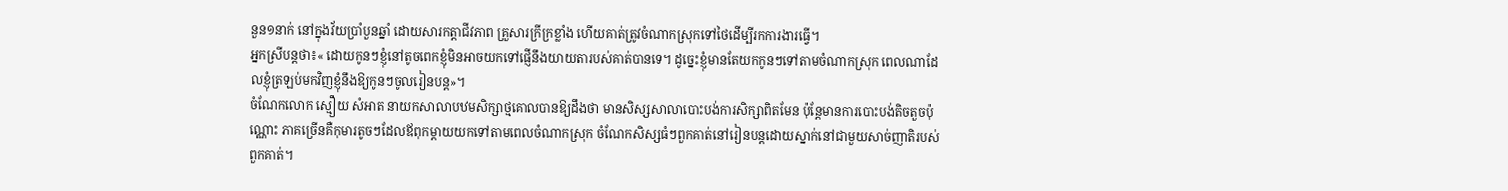នួន១នាក់ នៅក្នុងវ័យប្រាំបួនឆ្នាំ ដោយសារកត្តាជីវភាព គ្រួសារក្រីក្រខ្លាំង ហើយគាត់ត្រូវចំណាកស្រុកទៅថៃដើម្បីរកការងារធ្វើ។
អ្នកស្រីបន្តថា៖« ដោយកូនៗខ្ញុំនៅតូចពេកខ្ញុំមិនអាចយកទៅផ្ញើនឹងយាយតារបស់គាត់បានទេ។ ដូច្នេះខ្ញុំមានតែយកកូនៗទៅតាមចំណាកស្រុក ពេលណាដែលខ្ញុំត្រឡប់មកវិញខ្ញុំនឹងឱ្យកូនៗចូលរៀនបន្ត»។
ចំណែកលោក ស្មឿយ សំអាត នាយកសាលាបឋមសិក្សាថ្មគោលបានឱ្យដឹងថា មានសិស្សសាលាបោះបង់ការសិក្សាពិតមែន ប៉ុន្តែមានការបោះបង់តិចតួចប៉ុណ្ណោះ ភាគច្រើនគឺកុមារតូចៗដែលឪពុកម្តាយយកទៅតាមពេលចំណាកស្រុក ចំណែកសិស្សធំៗពួកគាត់នៅរៀនបន្តដោយស្នាក់នៅជាមួយសាច់ញាតិរបស់ពួកគាត់។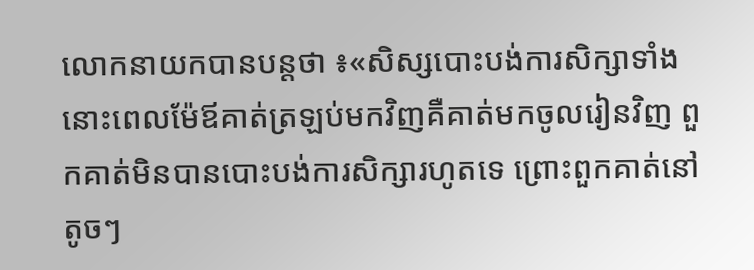លោកនាយកបានបន្តថា ៖«សិស្សបោះបង់ការសិក្សាទាំងនោះពេលម៉ែឪគាត់ត្រឡប់មកវិញគឺគាត់មកចូលរៀនវិញ ពួកគាត់មិនបានបោះបង់ការសិក្សារហូតទេ ព្រោះពួកគាត់នៅតូចៗ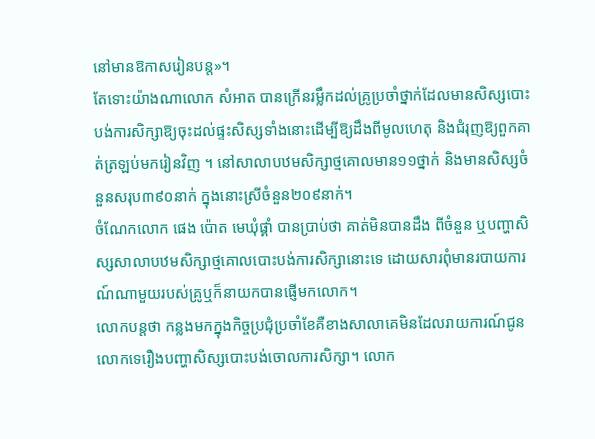នៅមានឱកាសរៀនបន្ត»។
តែទោះយ៉ាងណាលោក សំអាត បានក្រើនរម្លឹកដល់គ្រូប្រចាំថ្នាក់ដែលមានសិស្សបោះបង់ការសិក្សាឱ្យចុះដល់ផ្ទះសិស្សទាំងនោះដើម្បីឱ្យដឹងពីមូលហេតុ និងជំរុញឱ្យពួកគាត់ត្រឡប់មករៀនវិញ ។ នៅសាលាបឋមសិក្សាថ្មគោលមាន១១ថ្នាក់ និងមានសិស្សចំនួនសរុប៣៩០នាក់ ក្នុងនោះស្រីចំនួន២០៩នាក់។
ចំណែកលោក ផេង ប៉ោត មេឃុំផ្គាំ បានប្រាប់ថា គាត់មិនបានដឹង ពីចំនួន ឬបញ្ហាសិស្សសាលាបឋមសិក្សាថ្មគោលបោះបង់ការសិក្សានោះទេ ដោយសារពុំមានរបាយការណ៍ណាមួយរបស់គ្រូឬក៏នាយកបានផ្ញើមកលោក។
លោកបន្តថា កន្លងមកក្នុងកិច្ចប្រជុំប្រចាំខែគឺខាងសាលាគេមិនដែលរាយការណ៍ជូនលោកទេរឿងបញ្ហាសិស្សបោះបង់ចោលការសិក្សា។ លោក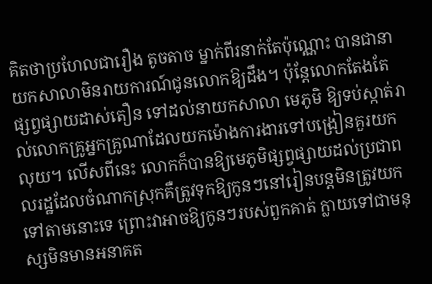គិតថាប្រហែលជារឿង តូចតាច ម្នាក់ពីរនាក់តែប៉ុណ្ណោះ បានជានាយកសាលាមិនរាយការណ៍ជូនលោកឱ្យដឹង។ ប៉ុន្តែលោកតែងតែ ផ្សព្វផ្សាយដាស់តឿន ទៅដល់នាយកសាលា មេភូមិ ឱ្យទប់ស្កាត់រាល់លោកគ្រូអ្នកគ្រូណាដែលយកម៉ោងការងារទៅបង្រៀនគួរយកលុយ។ លើសពីនេះ លោកក៏បានឱ្យមេភូមិផ្សព្វផ្សាយដល់ប្រជាពលរដ្ឋដែលចំណាកស្រុកគឺត្រូវទុកឱ្យកូនៗនៅរៀនបន្តមិនត្រូវយកទៅតាមនោះទេ ព្រោះវាអាចឱ្យកូនៗរបស់ពួកគាត់ ក្លាយទៅជាមនុស្សមិនមានអនាគត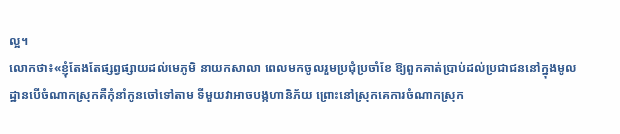ល្អ។
លោកថា៖«ខ្ញុំតែងតែផ្សព្វផ្សាយដល់មេភូមិ នាយកសាលា ពេលមកចូលរួមប្រជុំប្រចាំខែ ឱ្យពួកគាត់ប្រាប់ដល់ប្រជាជននៅក្នុងមូលដ្ឋានបើចំណាកស្រុកគឺកុំនាំកូនចៅទៅតាម ទីមួយវាអាចបង្កហានិភ័យ ព្រោះនៅស្រុកគេការចំណាកស្រុក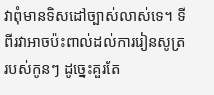វាពុំមានទិសដៅច្បាស់លាស់ទេ។ ទីពីរវាអាចប៉ះពាល់ដល់ការរៀនសូត្ររបស់កូនៗ ដូច្នេះគួរតែ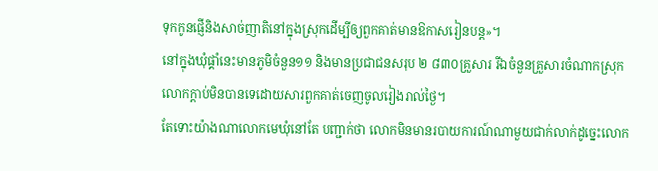ទុកកូនផ្ញើនិងសាច់ញាតិនៅក្នុងស្រុកដើម្បីឲ្យពួកគាត់មានឱកាសរៀនបន្ត»។
នៅក្នុងឃុំផ្គាំនេះមានភូមិចំនួន១១ និងមានប្រជាជនសរុប ២ ៨៣០គ្រួសារ រីឯចំនួនគ្រួសារចំណាកស្រុកលោកក្តាប់មិនបានទេដោយសារពួកគាត់ចេញចូលរៀងរាល់ថ្ងៃ។
តែទោះយ៉ាងណាលោកមេឃុំនៅតែ បញ្ជាក់ថា លោកមិនមានរបាយការណ៍ណាមួយជាក់លាក់ដូច្នេះលោក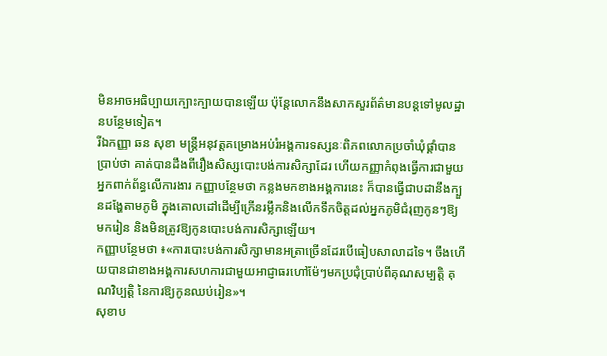មិនអាចអធិប្បាយក្បោះក្បាយបានឡើយ ប៉ុន្តែលោកនឹងសាកសួរព័ត៌មានបន្តទៅមូលដ្ឋានបន្ថែមទៀត។
រីឯកញ្ញា ឆន សុខា មន្រ្តីអនុវត្តគម្រោងអប់រំអង្គការទស្សនៈពិភពលោកប្រចាំឃុំផ្គាំបានប្រាប់ថា គាត់បានដឹងពីរឿងសិស្សបោះបង់ការសិក្សាដែរ ហើយកញ្ញាកំពុងធ្វើការជាមួយអ្នកពាក់ព័ន្ធលើការងារ កញ្ញាបន្ថែមថា កន្លងមកខាងអង្គការនេះ ក៏បានធ្វើជាបដានឹងក្បួនដង្ហែតាមភូមិ ក្នុងគោលដៅដើម្បីក្រើនរម្លឹកនិងលើកទឹកចិត្តដល់អ្នកភូមិជំរុញកូនៗឱ្យមករៀន និងមិនត្រូវឱ្យកូនបោះបង់ការសិក្សាឡើយ។
កញ្ញាបន្ថែមថា ៖«ការបោះបង់ការសិក្សាមានអត្រាច្រើនដែរបើធៀបសាលាដទៃ។ ចឹងហើយបានជាខាងអង្គការសហការជាមួយអាជ្ញាធរហៅម៉ែៗមកប្រជុំប្រាប់ពីគុណសម្បត្តិ គុណវិប្បត្តិ នៃការឱ្យកូនឈប់រៀន»។
សុខាប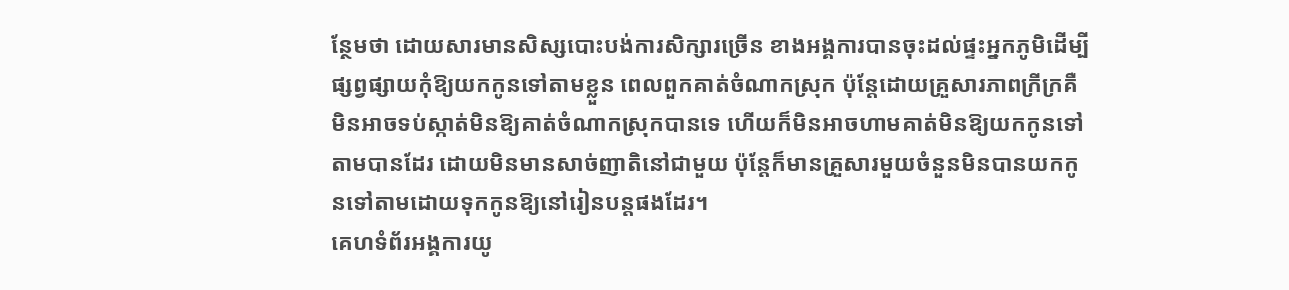ន្ថែមថា ដោយសារមានសិស្សបោះបង់ការសិក្សារច្រើន ខាងអង្គការបានចុះដល់ផ្ទះអ្នកភូមិដើម្បីផ្សព្វផ្សាយកុំឱ្យយកកូនទៅតាមខ្លួន ពេលពួកគាត់ចំណាកស្រុក ប៉ុន្តែដោយគ្រួសារភាពក្រីក្រគឺមិនអាចទប់ស្កាត់មិនឱ្យគាត់ចំណាកស្រុកបានទេ ហើយក៏មិនអាចហាមគាត់មិនឱ្យយកកូនទៅតាមបានដែរ ដោយមិនមានសាច់ញាតិនៅជាមួយ ប៉ុន្តែក៏មានគ្រួសារមួយចំនួនមិនបានយកកូនទៅតាមដោយទុកកូនឱ្យនៅរៀនបន្តផងដែរ។
គេហទំព័រអង្គការយូ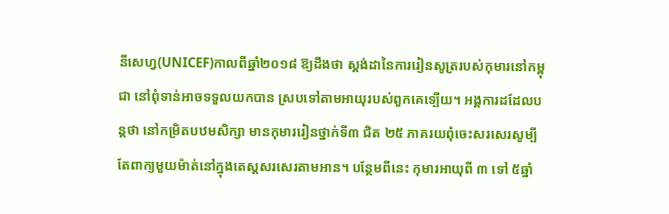នីសេហ្វ(UNICEF)កាលពីឆ្នាំ២០១៨ ឱ្យដឹងថា ស្តង់ដានៃការរៀនសូត្ររបស់កុមារនៅកម្ពុជា នៅពុំទាន់អាចទទួលយកបាន ស្របទៅតាមអាយុរបស់ពួកគេទ្បើយ។ អង្គការដដែលបន្តថា នៅកម្រិតបឋមសិក្សា មានកុមាររៀនថ្នាក់ទី៣ ជិត ២៥ ភាគរយពុំចេះសរសេរសូម្បីតែពាក្យមួយម៉ាត់នៅក្នុងតេស្តសរសេរតាមអាន។ បន្ថែមពីនេះ កុមារអាយុពី ៣ ទៅ ៥ឆ្នាំ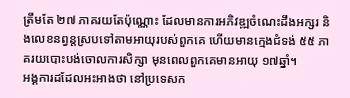ត្រឹមតែ ២៧ ភាគរយតែប៉ុណ្ណោះ ដែលមានការអភិវឌ្ឍចំណេះដឹងអក្សរ និងលេខនព្វន្តស្របទៅតាមអាយុរបស់ពួកគេ ហើយមានក្មេងជំទង់ ៥៥ ភាគរយបោះបង់ចោលការសិក្សា មុនពេលពួកគេមានអាយុ ១៧ឆ្នាំ។
អង្គការដដែលអះអាងថា នៅប្រទេសក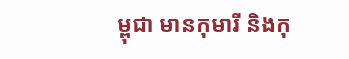ម្ពុជា មានកុមារី និងកុ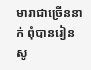មារាជាច្រើននាក់ ពុំបានរៀនសូ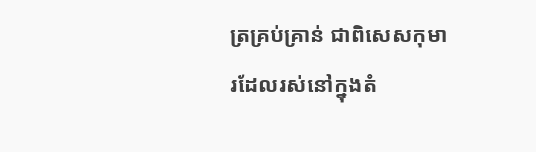ត្រគ្រប់គ្រាន់ ជាពិសេសកុមារដែលរស់នៅក្នុងតំ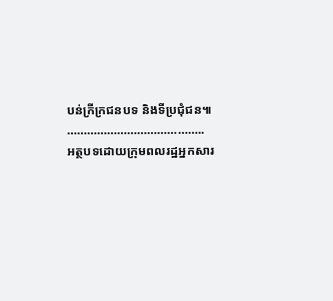បន់ក្រីក្រជនបទ និងទីប្រជុំជន៕
…………………………………..
អត្ថបទដោយក្រុមពលរដ្ឋអ្នកសារ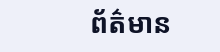ព័ត៌មាន